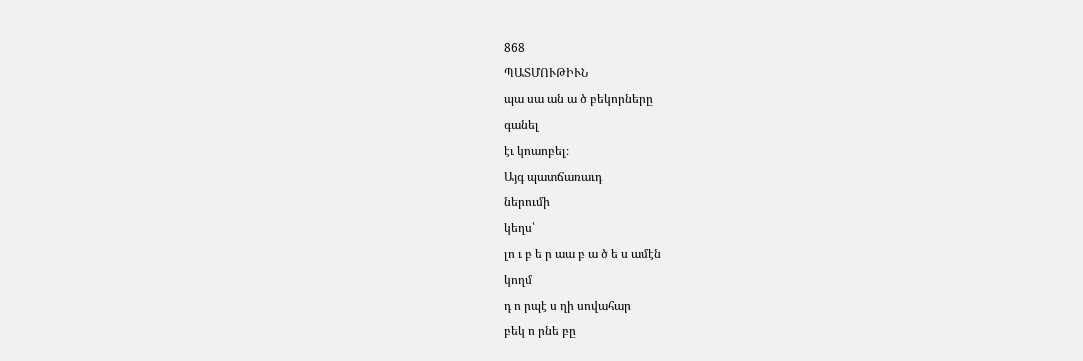868
ՊԱՏՄՈՒԹԻՒՆ
պա սա ան ա ծ բեկորները
գանել
էւ կոաոբել։
Այգ պատճառաւդ
ներումի
կեղս՝
լո ւ բ ե ր աա բ ա ծ ե ս ամէն
կողմ
դ ո րպէ ս ղի սովահար
բեկ ո րնե բը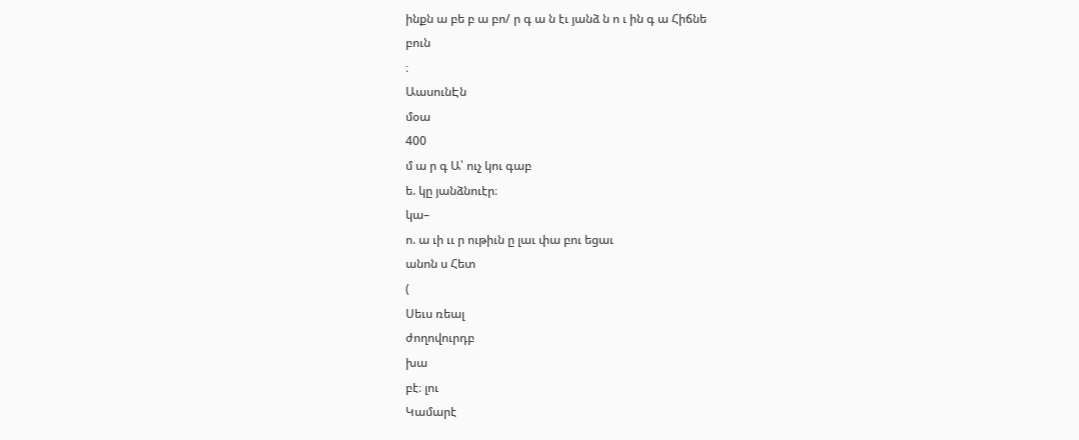ինքն ա բե բ ա բո/ ր գ ա ն էւ յանձ ն ո ւ ին գ ա Հիճնե
բուն
։
ԱասունԷն
մօա
400
մ ա ր գ Ա՝ ուչ կու գաբ
ե. կը յանձնուէր։
կա–
ո. ա ւի ււ ր ութիւն ը լաւ փա բու եցաւ
անոն ս Հետ
(
Սեւս ռեալ
ժողովուրդբ
խա
բէ։ լու
Կամարէ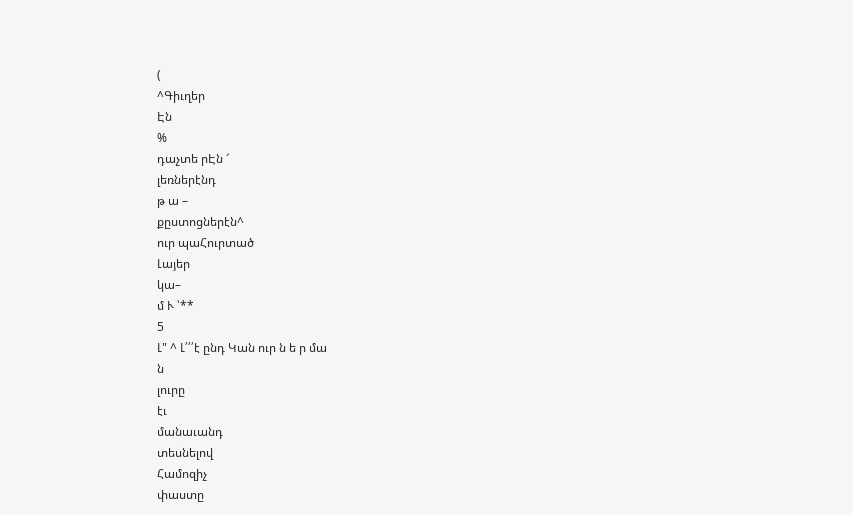(
^Գիւղեր
Էն
%
դաչտե րԷն ՜
լեռներէնդ
թ ա –
քըստոցներէն^
ուր պաՀուրտած
Լայեր
կա–
մ Ւ ՝**
5
Լ" ^ Լ՛՛՛է ընդ Կան ուր ն ե ր մա
ն
լուրը
էւ
մանաւանդ
տեսնելով
Համոզիչ
փաստը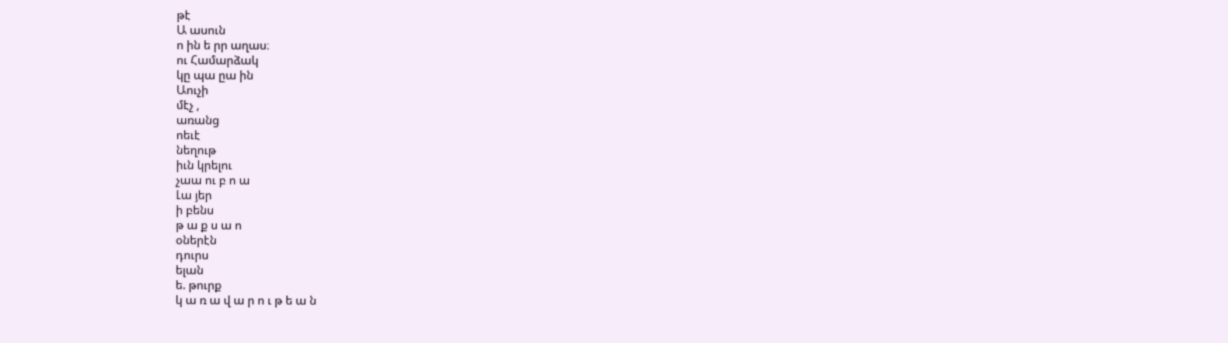թէ
Ա ասուն
ո ին ե րր աղաս։
ու Համարձակ
կը պա ըա ին
Աուչի
մէչ ,
առանց
ոեւէ
նեղութ
իւն կրելու
չաա ու բ ո ա
Լա յեր
ի բենս
թ ա ք ս ա ո
օներէն
դուրս
ելան
ե. թուրք
կ ա ռ ա վ ա ր ո ւ թ ե ա ն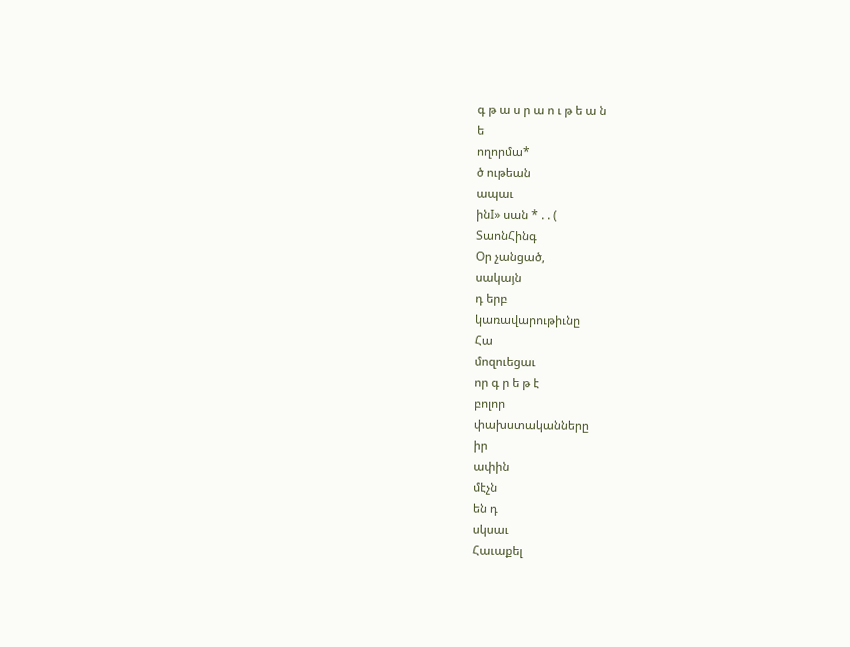գ թ ա ս ր ա ո ւ թ ե ա ն
ե
ողորմա*
ծ ութեան
ապաւ
ինI» սան * . . (
ՏաոնՀինգ
Օր չանցած,
սակայն
դ երբ
կառավարութիւնը
Հա
մոզուեցաւ
որ գ ր ե թ է
բոլոր
փախստականները
իր
ափին
մէչն
են դ
սկսաւ
Հաւաքել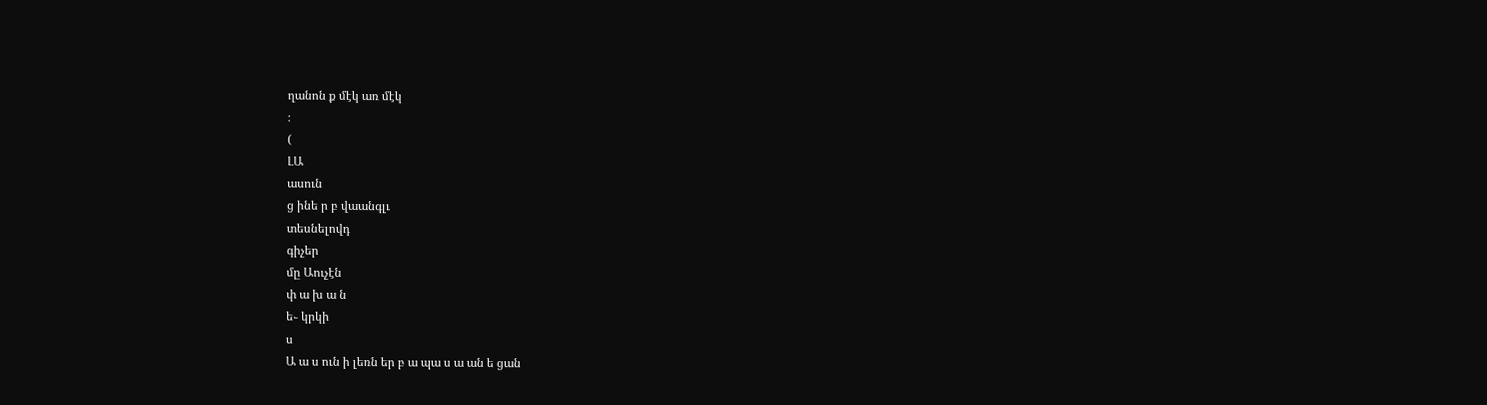ղանոն ք մէկ առ մէկ
։
(
ԼԱ
ասուն
ց ինե ր բ վաանգլւ
տեսնելովդ
գիչեր
մը Աուչէն
փ ա խ ա ն
ե֊ կրկի
ս
Ա ա ս ուն ի լեռն եր բ ա պա ս ա ան ե ցան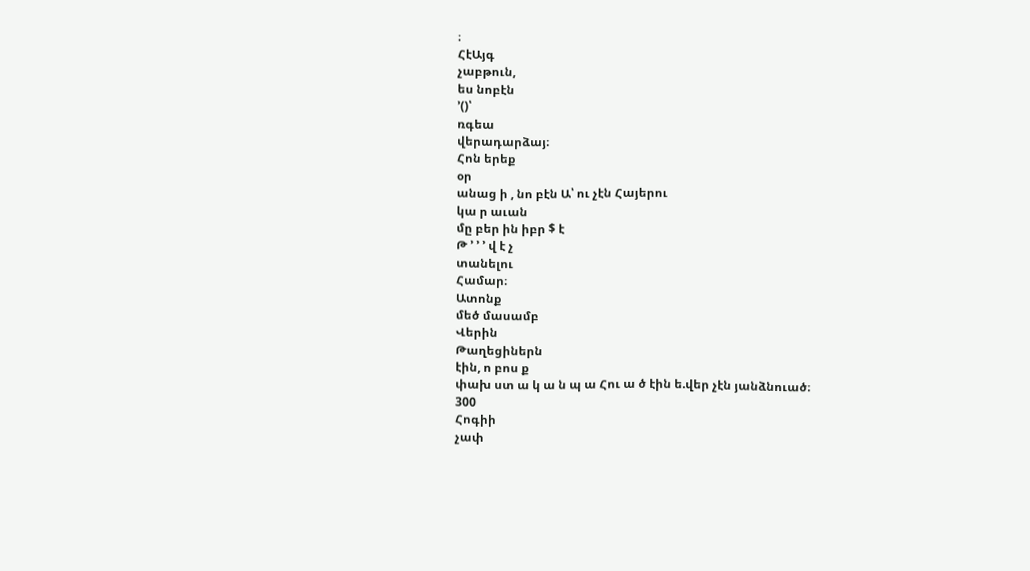։
ՀէԱյգ
չաբթուն,
ես նոբէն
՚()՝
ռգեա
վերադարձայ։
Հոն երեք
օր
անաց ի , նո բէն Ա՝ ու չէն Հայերու
կա ր աւան
մը բեր ին իբր $ է
Թ ՚ ՚ ՚ վ է չ
տանելու
Համար։
Ատոնք
մեծ մասամբ
Վերին
Թաղեցիներն
էին, ո բոս ք
փախ ստ ա կ ա ն պ ա Հու ա ծ էին ե.վեր չէն յանձնուած։
300
Հոգիի
չափ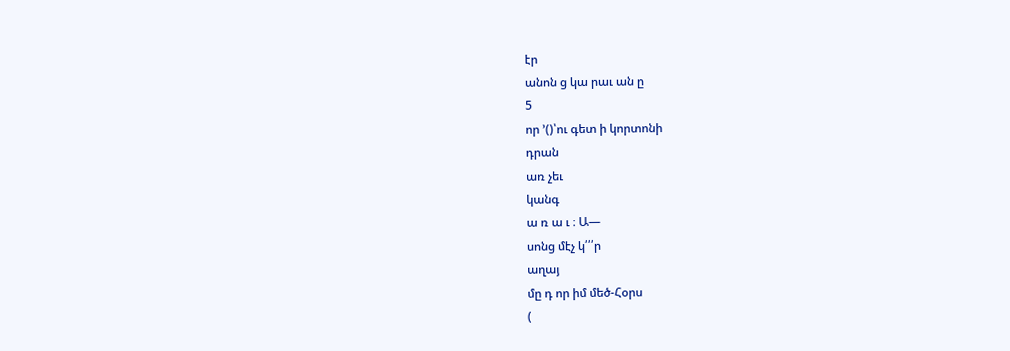էր
անոն ց կա րաւ ան ը
5
որ ՚()՝ու գետ ի կորտոնի
դրան
առ չեւ
կանգ
ա ռ ա ւ ։ Ա—
սոնց մէչ կ՛՛՛ր
աղայ
մը դ որ իմ մեծ-Հօրս
(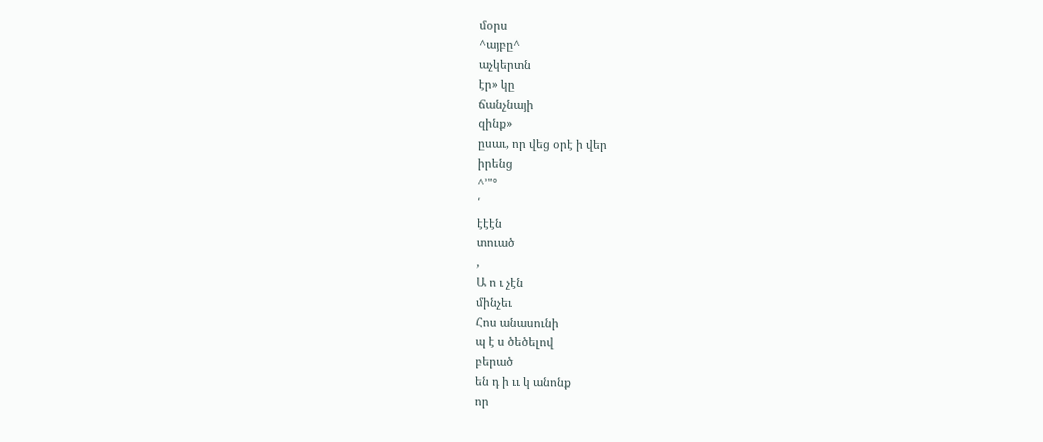մօրս
^այբը^
աչկերտն
էր» կը
ճանչնայի
զինք»
ըսաւ, որ վեց օրէ ի վեր
իրենց
^՚"°
՛
էէէն
տուած
,
Ա ո ւ չէն
մինչեւ
Հոս անասունի
պ է ս ծեծելով
բերած
են դ ի ււ կ անոնք
որ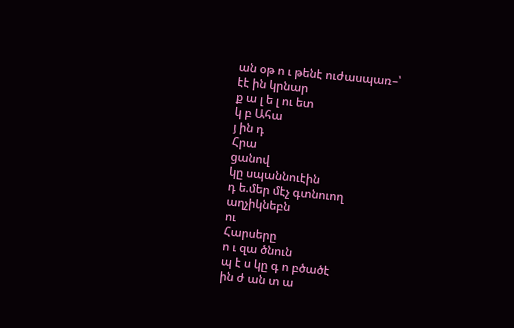ան օթ ո ւ թենէ ուժասպառ–՝
էէ ին կրնար
ք ա լ ե լ ու ետ
կ բ Ահա
յ ին դ
Հրա
ցանով
կը սպաննուէին
դ ե.մեր մէչ գտնուող
աղչիկնեբն
ու
Հարսերը
ո ւ զա ծնուն
պ է ս կը գ ո բծածէ
ին ժ ան տ ա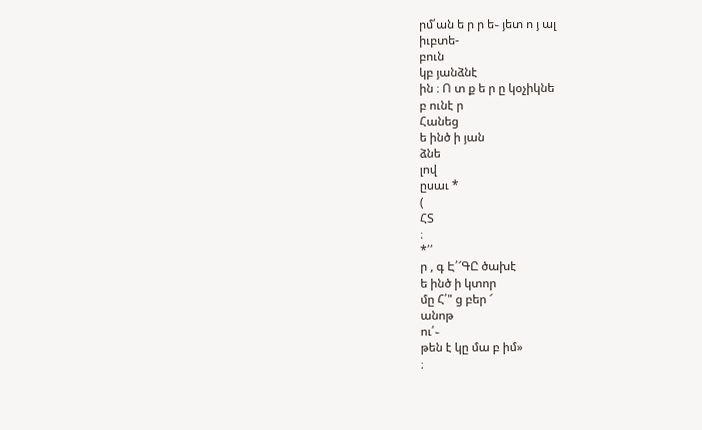րմ՛ան ե ր ր ե֊ յետ ո յ ալ
իւբտե-
բուն
կբ յանձնէ
ին ։ Ո տ ք ե ր ը կօչիկնե
բ ունէ ր
Հանեց
ե ինծ ի յան
ձնե
լով
ըսաւ *
(
ՀՏ
։
*՛՛
ր , գ Է՛՜ԳԸ ծախէ
ե ինծ ի կտոր
մը Հ՛" ց բեր ՜
անոթ
ու՛֊
թեն է կը մա բ իմ»
։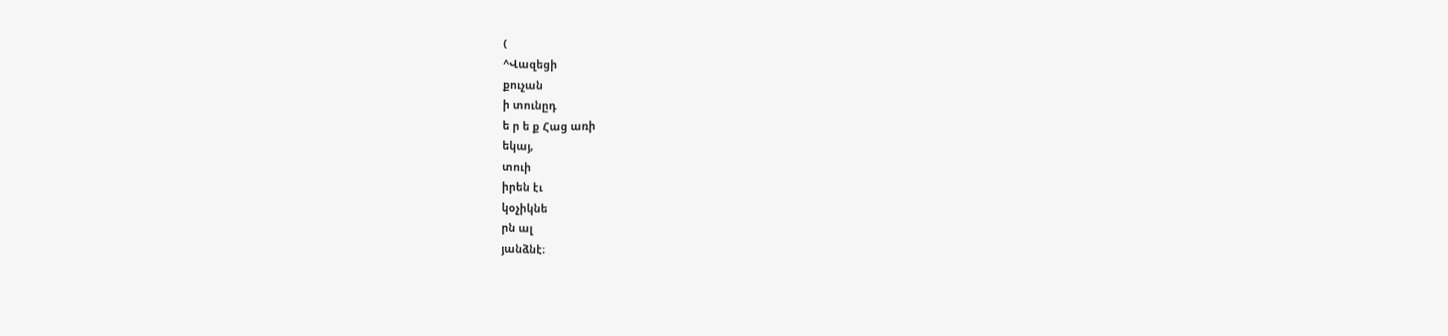(
^Վազեցի
քուչան
ի տունըդ
ե ր ե ք Հաց առի
եկայ,
տուի
իրեն էւ
կօչիկնե
րն ալ
յանձնէ։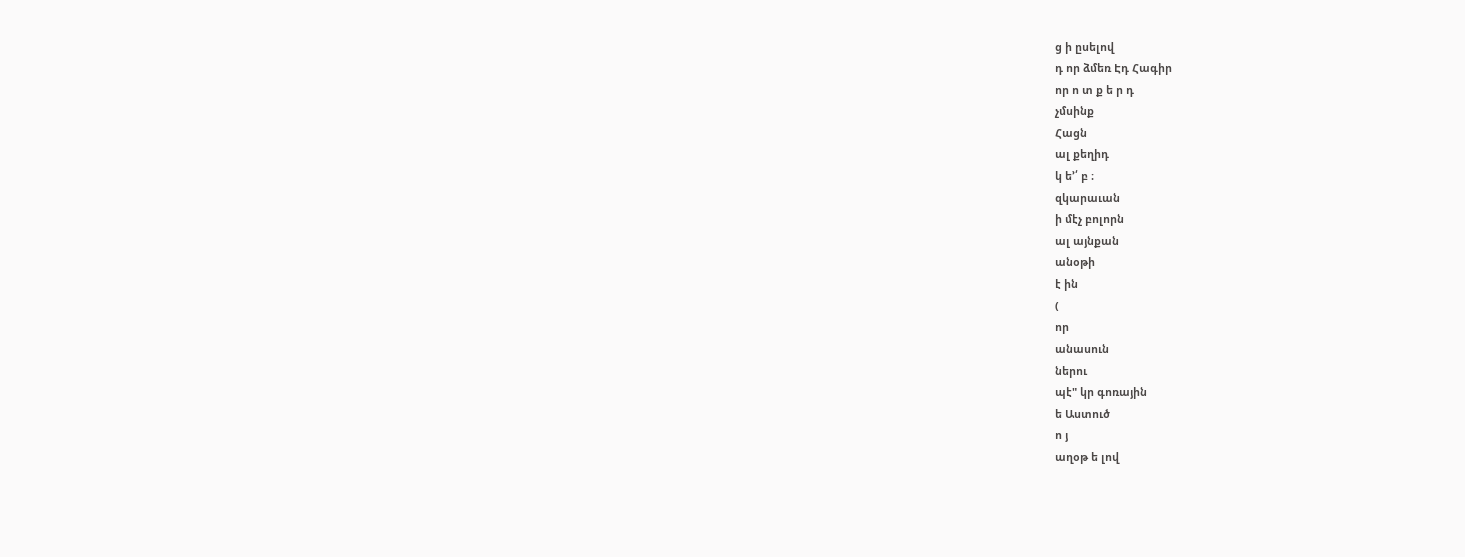ց ի ըսելով
դ որ ձմեռ Էդ Հագիր
որ ո տ ք ե ր դ
չմսինք
Հացն
ալ քեղիդ
կ ե՚՛ բ ։
զկարաւան
ի մէչ բոլորն
ալ այնքան
անօթի
է ին
(
որ
անասուն
ներու
պէ" կր գոռային
ե Աստուծ
ո յ
աղօթ ե լով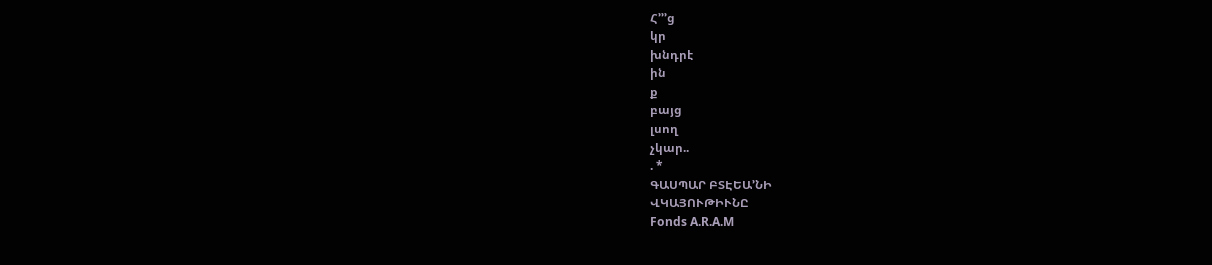Հ՚՚՚ց
կր
խնդրէ
ին
ք
բայց
լսող
չկար..
. *
ԳԱՍՊԱՐ ԲՏԷԵԱ՚ՆԻ
ՎԿԱՅՈՒԹԻՒՆԸ
Fonds A.R.A.M